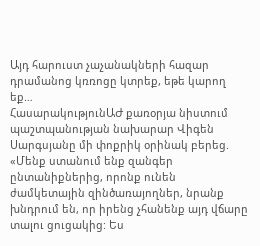Այդ հարուստ չաչանակների հազար դրամանոց կռռոցը կտրեք, եթե կարող եք…
ՀասարակությունԱԺ քառօրյա նիստում պաշտպանության նախարար Վիգեն Սարգսյանը մի փոքրիկ օրինակ բերեց.
«Մենք ստանում ենք զանգեր ընտանիքներից, որոնք ունեն ժամկետային զինծառայողներ, նրանք խնդրում են, որ իրենց չհանենք այդ վճարը տալու ցուցակից: Ես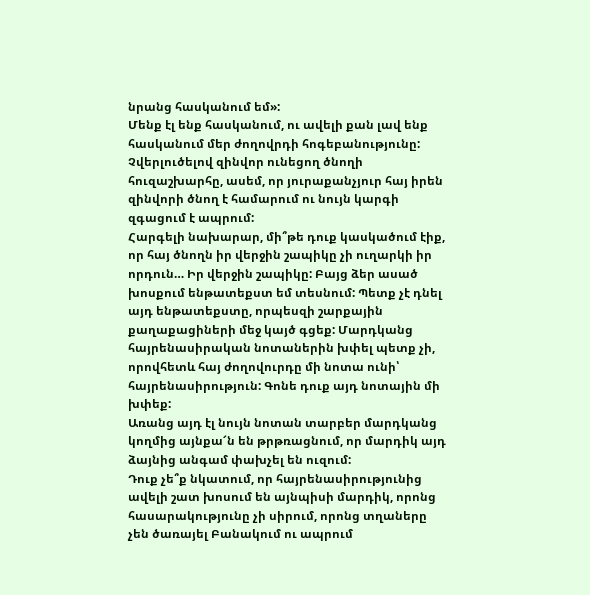նրանց հասկանում եմ»:
Մենք էլ ենք հասկանում, ու ավելի քան լավ ենք հասկանում մեր ժողովրդի հոգեբանությունը: Չվերլուծելով զինվոր ունեցող ծնողի հուզաշխարհը, ասեմ, որ յուրաքանչյուր հայ իրեն զինվորի ծնող է համարում ու նույն կարգի զգացում է ապրում:
Հարգելի նախարար, մի՞թե դուք կասկածում էիք, որ հայ ծնողն իր վերջին շապիկը չի ուղարկի իր որդուն… Իր վերջին շապիկը: Բայց ձեր ասած խոսքում ենթատեքստ եմ տեսնում: Պետք չէ դնել այդ ենթատեքստը, որպեսզի շարքային քաղաքացիների մեջ կայծ գցեք: Մարդկանց հայրենասիրական նոտաներին խփել պետք չի, որովհետև հայ ժողովուրդը մի նոտա ունի՝ հայրենասիրություն: Գոնե դուք այդ նոտային մի խփեք:
Առանց այդ էլ նույն նոտան տարբեր մարդկանց կողմից այնքա՜ն են թրթռացնում, որ մարդիկ այդ ձայնից անգամ փախչել են ուզում:
Դուք չե՞ք նկատում, որ հայրենասիրությունից ավելի շատ խոսում են այնպիսի մարդիկ, որոնց հասարակությունը չի սիրում, որոնց տղաները չեն ծառայել Բանակում ու ապրում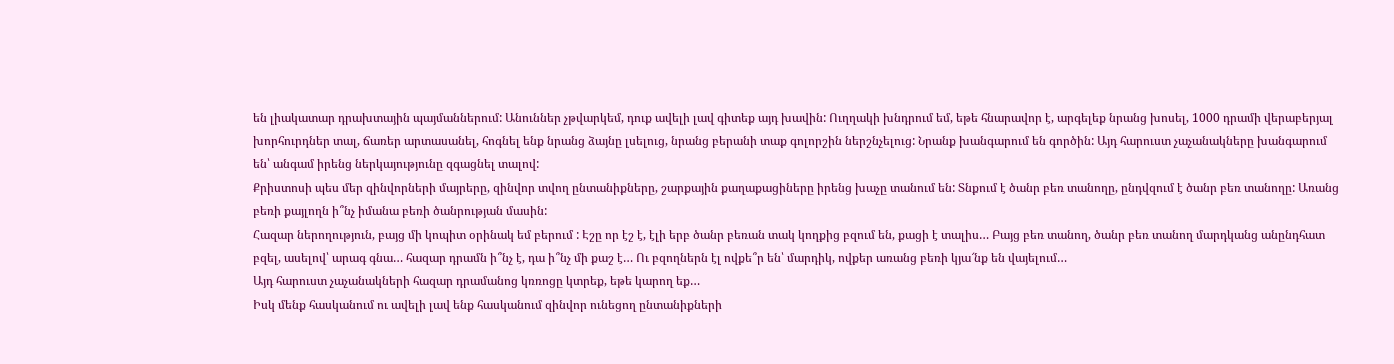են լիակատար դրախտային պայմաններում: Անուններ չթվարկեմ, դուք ավելի լավ գիտեք այդ խավին: Ուղղակի խնդրում եմ, եթե հնարավոր է, արգելեք նրանց խոսել, 1000 դրամի վերաբերյալ խորհուրդներ տալ, ճառեր արտասանել, հոգնել ենք նրանց ձայնը լսելուց, նրանց բերանի տաք գոլորշին ներշնչելուց: Նրանք խանգարում են գործին: Այդ հարուստ չաչանակները խանգարում են՝ անգամ իրենց ներկայությունը զգացնել տալով:
Քրիստոսի պես մեր զինվորների մայրերը, զինվոր տվող ընտանիքները, շարքային քաղաքացիները իրենց խաչը տանում են: Տնքում է ծանր բեռ տանողը, ընդվզում է ծանր բեռ տանողը: Առանց բեռի քայլողն ի՞նչ իմանա բեռի ծանրության մասին:
Հազար ներողություն, բայց մի կոպիտ օրինակ եմ բերում : Էշը որ էշ է, էլի երբ ծանր բեռան տակ կողքից բզում են, քացի է տալիս… Բայց բեռ տանող, ծանր բեռ տանող մարդկանց անընդհատ բզել, ասելով՝ արագ գնա… հազար դրամն ի՞նչ է, դա ի՞նչ մի քաշ է… Ու բզողներն էլ ովքե՞ր են՝ մարդիկ, ովքեր առանց բեռի կյա՜նք են վայելում…
Այդ հարուստ չաչանակների հազար դրամանոց կռռոցը կտրեք, եթե կարող եք…
Իսկ մենք հասկանում ու ավելի լավ ենք հասկանում զինվոր ունեցող ընտանիքների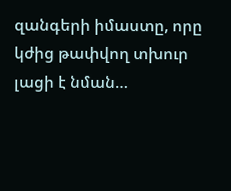զանգերի իմաստը, որը կժից թափվող տխուր լացի է նման…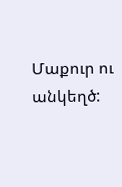Մաքուր ու անկեղծ: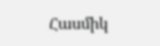Հասմիկ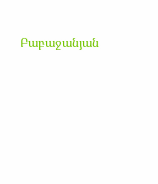Բաբաջանյան